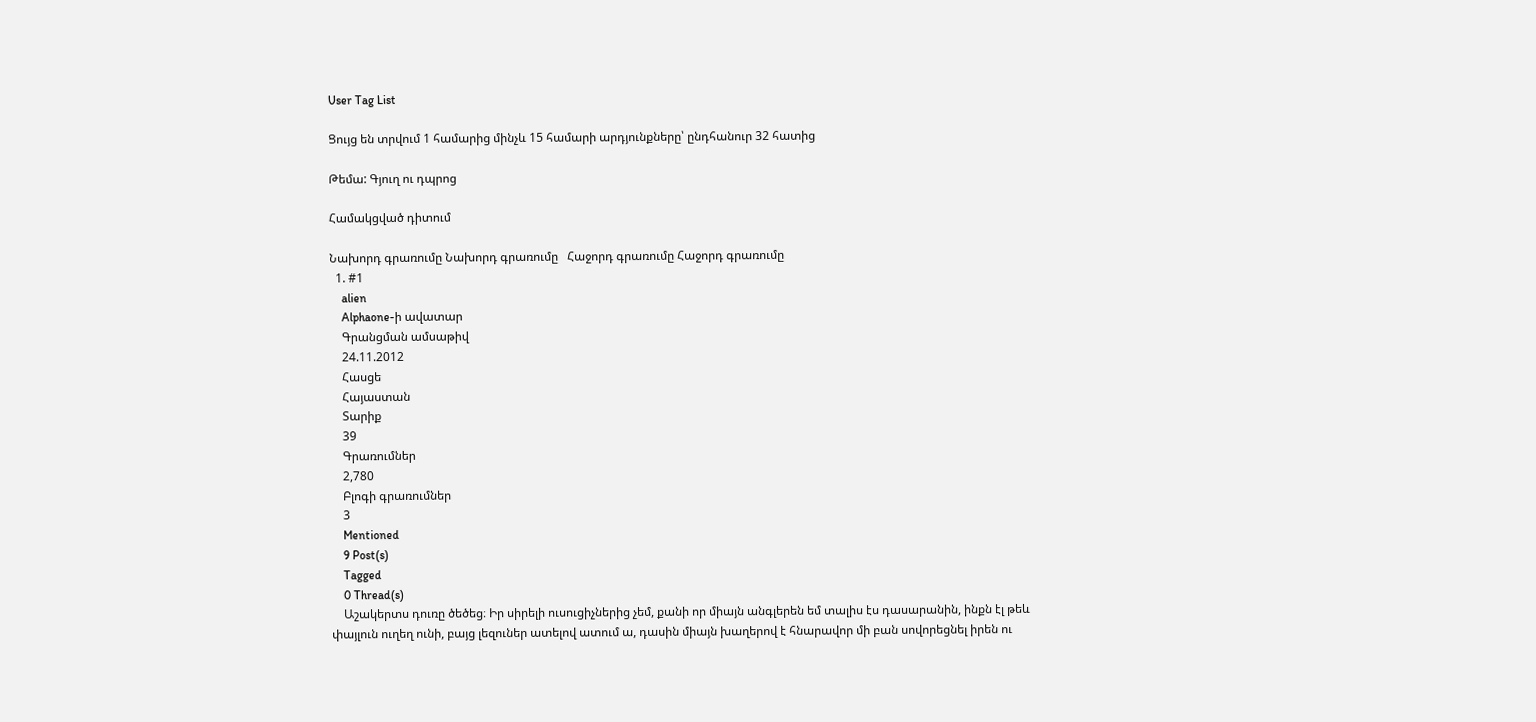User Tag List

Ցույց են տրվում 1 համարից մինչև 15 համարի արդյունքները՝ ընդհանուր 32 հատից

Թեմա: Գյուղ ու դպրոց

Համակցված դիտում

Նախորդ գրառումը Նախորդ գրառումը   Հաջորդ գրառումը Հաջորդ գրառումը
  1. #1
    alien
    Alphaone-ի ավատար
    Գրանցման ամսաթիվ
    24.11.2012
    Հասցե
    Հայաստան
    Տարիք
    39
    Գրառումներ
    2,780
    Բլոգի գրառումներ
    3
    Mentioned
    9 Post(s)
    Tagged
    0 Thread(s)
    Աշակերտս դուռը ծեծեց։ Իր սիրելի ուսուցիչներից չեմ, քանի որ միայն անգլերեն եմ տալիս էս դասարանին, ինքն էլ թեև փայլուն ուղեղ ունի, բայց լեզուներ ատելով ատում ա, դասին միայն խաղերով է հնարավոր մի բան սովորեցնել իրեն ու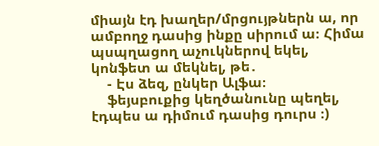միայն էդ խաղեր/մրցույթներն ա, որ ամբողջ դասից ինքը սիրում ա։ Հիմա պսպղացող աչուկներով եկել, կոնֆետ ա մեկնել, թե․
    - Էս ձեզ, ընկեր Ալֆա։
    ֆեյսբուքից կեղծանունը պեղել, էդպես ա դիմում դասից դուրս ։)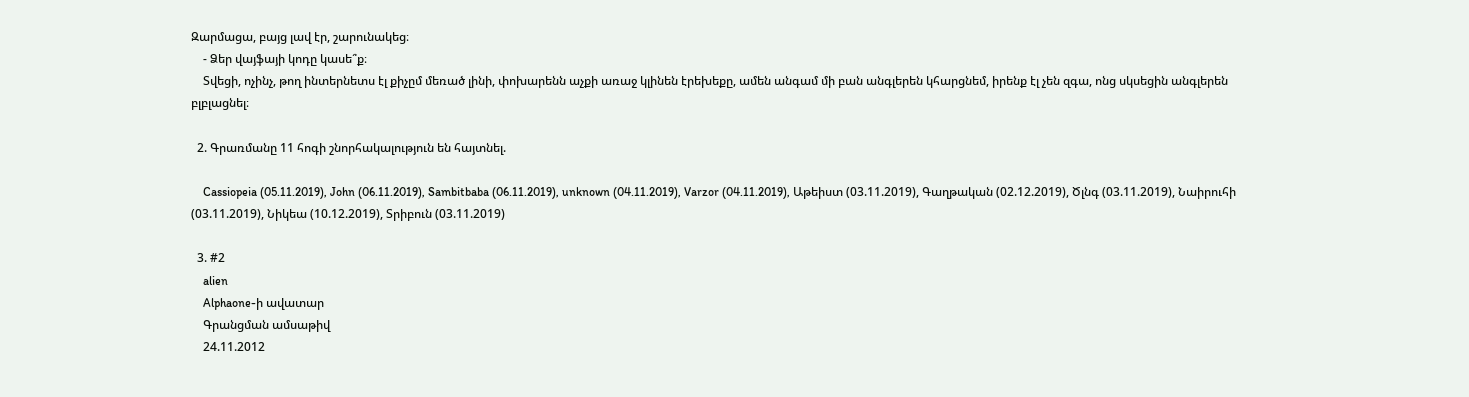Զարմացա, բայց լավ էր, շարունակեց։
    - Ձեր վայֆայի կոդը կասե՞ք։
    Տվեցի, ոչինչ, թող ինտերնետս էլ քիչըմ մեռած լինի, փոխարենն աչքի առաջ կլինեն էրեխեքը, ամեն անգամ մի բան անգլերեն կհարցնեմ, իրենք էլ չեն զգա, ոնց սկսեցին անգլերեն բլբլացնել։

  2. Գրառմանը 11 հոգի շնորհակալություն են հայտնել.

    Cassiopeia (05.11.2019), John (06.11.2019), Sambitbaba (06.11.2019), unknown (04.11.2019), Varzor (04.11.2019), Աթեիստ (03.11.2019), Գաղթական (02.12.2019), Ծլնգ (03.11.2019), Նաիրուհի (03.11.2019), Նիկեա (10.12.2019), Տրիբուն (03.11.2019)

  3. #2
    alien
    Alphaone-ի ավատար
    Գրանցման ամսաթիվ
    24.11.2012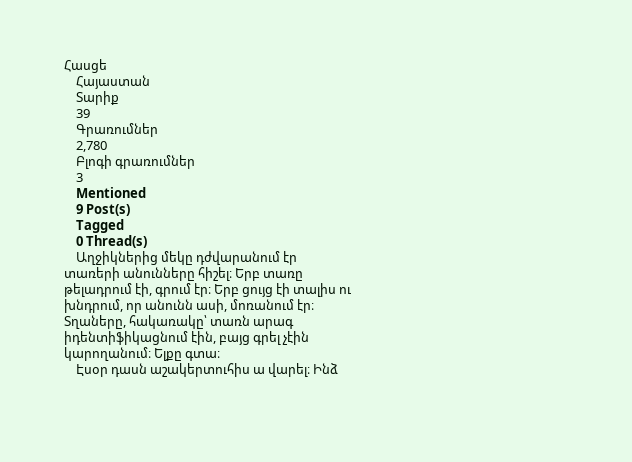Հասցե
    Հայաստան
    Տարիք
    39
    Գրառումներ
    2,780
    Բլոգի գրառումներ
    3
    Mentioned
    9 Post(s)
    Tagged
    0 Thread(s)
    Աղջիկներից մեկը դժվարանում էր տառերի անունները հիշել։ Երբ տառը թելադրում էի, գրում էր։ Երբ ցույց էի տալիս ու խնդրում, որ անունն ասի, մոռանում էր։ Տղաները, հակառակը՝ տառն արագ իդենտիֆիկացնում էին, բայց գրել չէին կարողանում։ Ելքը գտա։
    Էսօր դասն աշակերտուհիս ա վարել։ Ինձ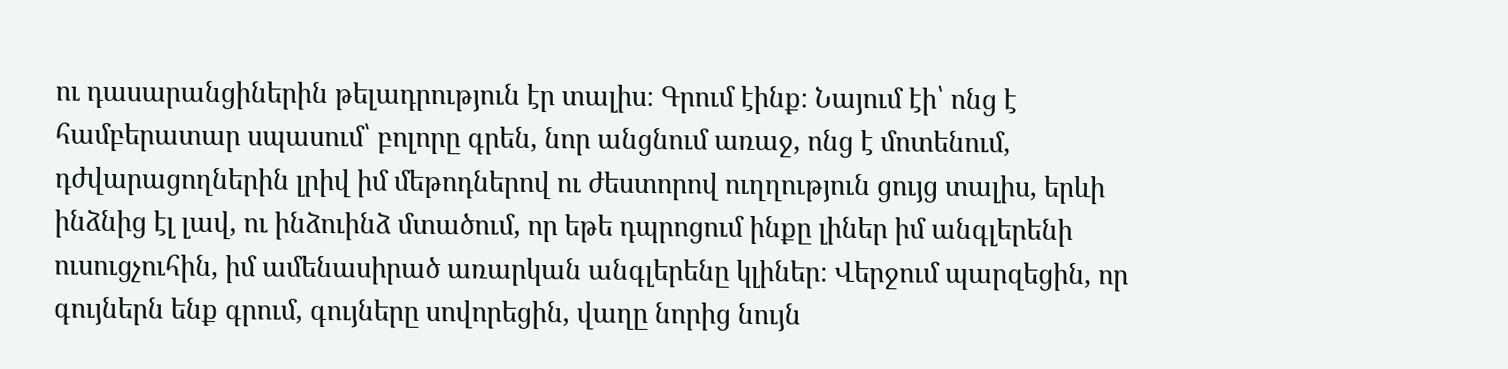ու դասարանցիներին թելադրություն էր տալիս։ Գրում էինք։ Նայում էի՝ ոնց է համբերատար սպասում՝ բոլորը գրեն, նոր անցնում առաջ, ոնց է մոտենում, դժվարացողներին լրիվ իմ մեթոդներով ու ժեստորով ուղղություն ցույց տալիս, երևի ինձնից էլ լավ, ու ինձուինձ մտածում, որ եթե դպրոցում ինքը լիներ իմ անգլերենի ուսուցչուհին, իմ ամենասիրած առարկան անգլերենը կլիներ։ Վերջում պարզեցին, որ գույներն ենք գրում, գույները սովորեցին, վաղը նորից նույն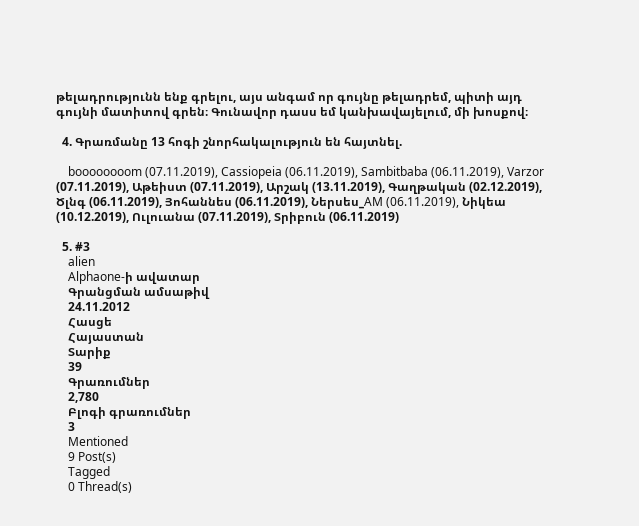թելադրությունն ենք գրելու, այս անգամ որ գույնը թելադրեմ, պիտի այդ գույնի մատիտով գրեն։ Գունավոր դասս եմ կանխավայելում, մի խոսքով։

  4. Գրառմանը 13 հոգի շնորհակալություն են հայտնել.

    boooooooom (07.11.2019), Cassiopeia (06.11.2019), Sambitbaba (06.11.2019), Varzor (07.11.2019), Աթեիստ (07.11.2019), Արշակ (13.11.2019), Գաղթական (02.12.2019), Ծլնգ (06.11.2019), Յոհաննես (06.11.2019), Ներսես_AM (06.11.2019), Նիկեա (10.12.2019), Ուլուանա (07.11.2019), Տրիբուն (06.11.2019)

  5. #3
    alien
    Alphaone-ի ավատար
    Գրանցման ամսաթիվ
    24.11.2012
    Հասցե
    Հայաստան
    Տարիք
    39
    Գրառումներ
    2,780
    Բլոգի գրառումներ
    3
    Mentioned
    9 Post(s)
    Tagged
    0 Thread(s)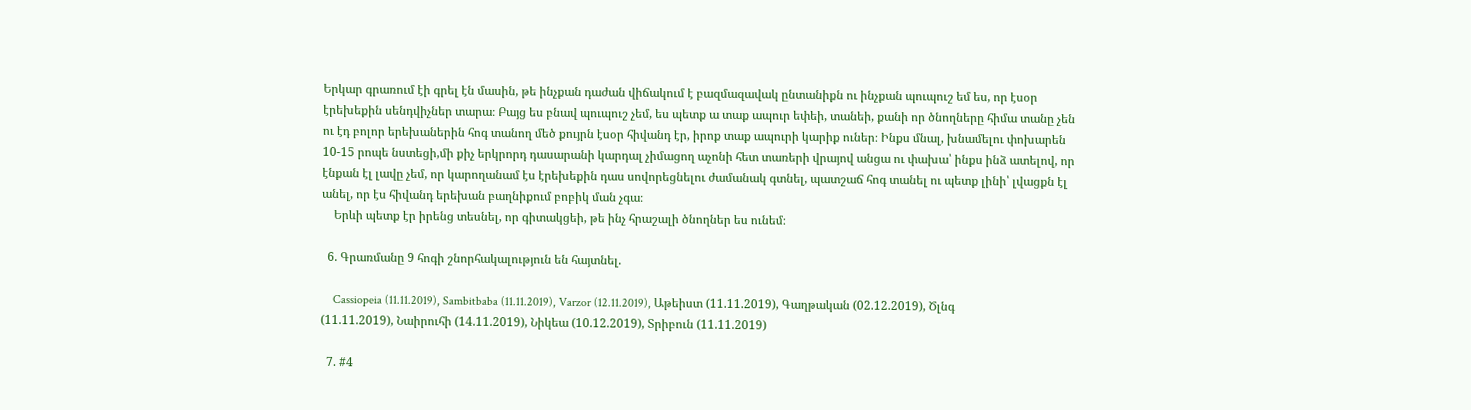Երկար գրառում էի գրել էն մասին, թե ինչքան դաժան վիճակում է բազմազավակ ընտանիքն ու ինչքան պուպուշ եմ ես, որ էսօր էրեխեքին սենդվիչներ տարա։ Բայց ես բնավ պուպուշ չեմ, ես պետք ա տաք ապուր եփեի, տանեի, քանի որ ծնողները հիմա տանը չեն ու էդ բոլոր երեխաներին հոգ տանող մեծ քույրն էսօր հիվանդ էր, իրոք տաք ապուրի կարիք ուներ։ Ինքս մնալ, խնամելու փոխարեն 10-15 րոպե նստեցի,մի քիչ երկրորդ դասարանի կարդալ չիմացող աչոնի հետ տառերի վրայով անցա ու փախա՝ ինքս ինձ ատելով, որ էնքան էլ լավը չեմ, որ կարողանամ էս էրեխեքին դաս սովորեցնելու ժամանակ գտնել, պատշաճ հոգ տանել ու պետք լինի՝ լվացքն էլ անել, որ էս հիվանդ երեխան բաղնիքում բոբիկ ման չգա։
    Երևի պետք էր իրենց տեսնել, որ գիտակցեի, թե ինչ հրաշալի ծնողներ ես ունեմ։

  6. Գրառմանը 9 հոգի շնորհակալություն են հայտնել.

    Cassiopeia (11.11.2019), Sambitbaba (11.11.2019), Varzor (12.11.2019), Աթեիստ (11.11.2019), Գաղթական (02.12.2019), Ծլնգ (11.11.2019), Նաիրուհի (14.11.2019), Նիկեա (10.12.2019), Տրիբուն (11.11.2019)

  7. #4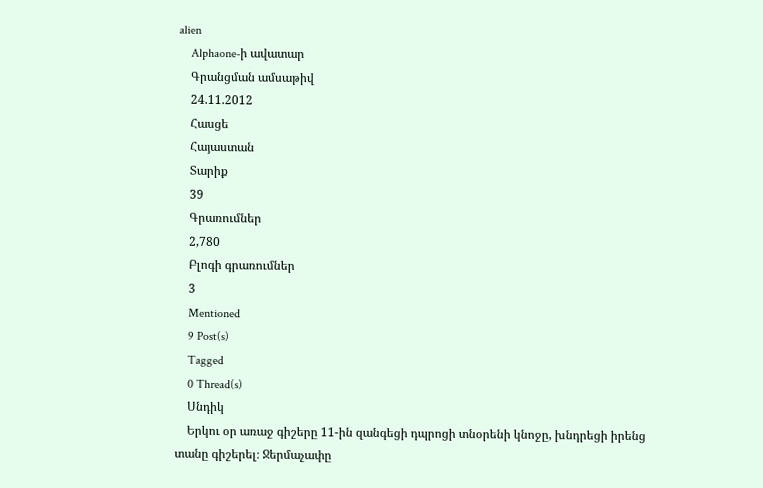alien
    Alphaone-ի ավատար
    Գրանցման ամսաթիվ
    24.11.2012
    Հասցե
    Հայաստան
    Տարիք
    39
    Գրառումներ
    2,780
    Բլոգի գրառումներ
    3
    Mentioned
    9 Post(s)
    Tagged
    0 Thread(s)
    Սնդիկ
    Երկու օր առաջ գիշերը 11-ին զանգեցի դպրոցի տնօրենի կնոջը, խնդրեցի իրենց տանը գիշերել։ Ջերմաչափը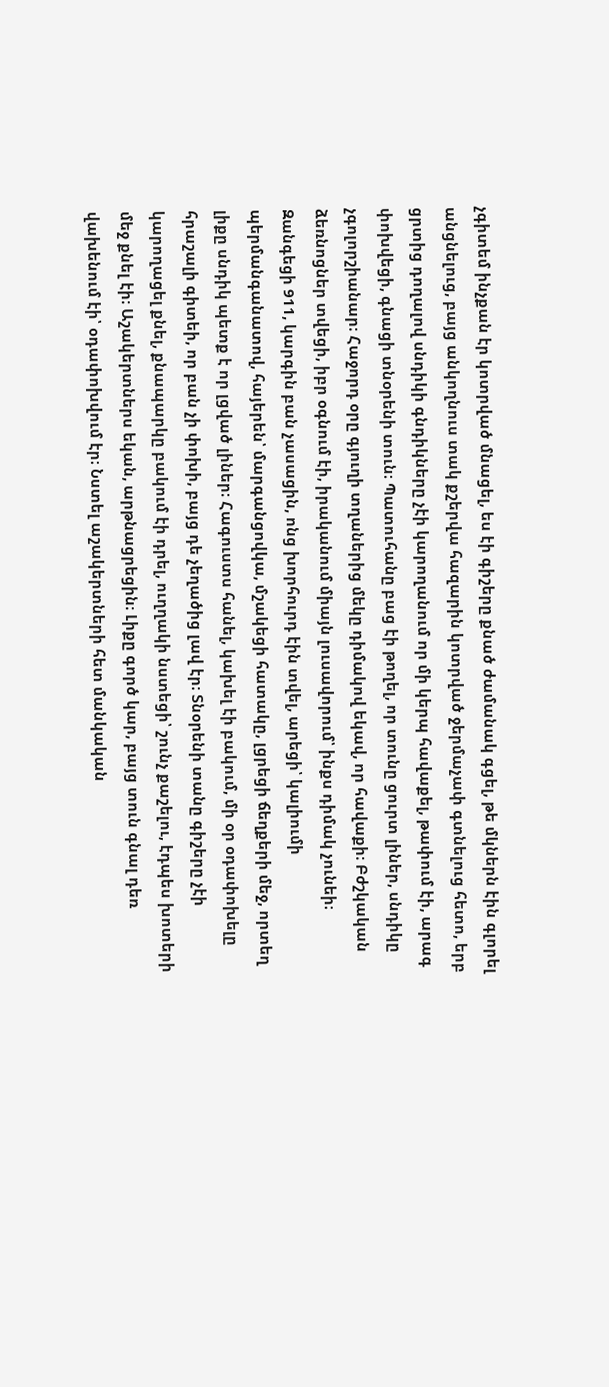չգիտեմ ինչքան էր կոտրված մնացել, ես էի գիշերը քնած ժամանակ գցել, թե մկներն էին գլորել անցնելուց, բայց անկողնուս տակ քշերվա հազարին կոտրված ջերմաչափ գտնելուց հետո, երբ ցրտից դողալով սնդիկի գնդիկները չէի կարողանում որ մի կերպ հավաքել, թափում էի, արագ փոխվեցի, գնացի տնօրենի տուն։ Պատուհանը բաց էի թողել, որ տունը ցուրտ լիներ, սնդիկը չգոլորշիանար։ Հաջորդ օրը գյուղի տղաներից մեկը դիմակով եկավ, որ հավաքի։ Բժշկական ձեռնոցներ տվեցի, իբր օգնում էի, իրականում միայն լուսավորում՝ ինքս դիմակ չունեի։ Զանգեցի 911, կարգին բան չասացին, ոնց խորհուրդ էին տվել, արեցի՝ կալիումի պերմանգանատով, հայերեն՝ մարգանցովկա, մշակեցի հատակը, լցրեցի ճեղքերի մեջ, որտեղ լիքը սնդիկ պետք է որ լցված լիներ։ Հագուստս հանել, կախել էի բակում, մի օր օդափոխելը հրաշալի գիտեի, որ բան չի փոխի, բայց դե չեղածից լավ էր։ Տնօրենի տանը գիշերը չէի կարողացել քնել, քնապարկը բակում էի դրել, ուղղակի նստեցի՝ շունչ քաշելու, էդպես խոտերի մեջ քնել էի։ Աշակերտներս եկան, արթնացրեցին։ Լիքը գործ կար, բայց տուն գնալ դեռ վախենում էի՝ օդափոխվում էր։ Նստել աշակերտների հետ մանկական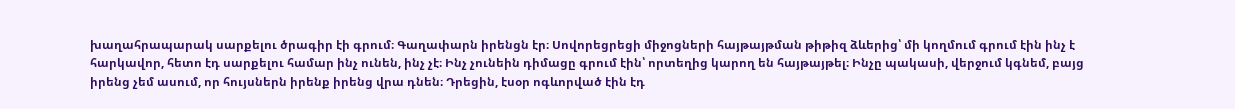խաղահրապարակ սարքելու ծրագիր էի գրում։ Գաղափարն իրենցն էր։ Սովորեցրեցի միջոցների հայթայթման թիթիզ ձևերից՝ մի կողմում գրում էին ինչ է հարկավոր, հետո էդ սարքելու համար ինչ ունեն, ինչ չէ։ Ինչ չունեին դիմացը գրում էին՝ որտեղից կարող են հայթայթել։ Ինչը պակասի, վերջում կգնեմ, բայց իրենց չեմ ասում, որ հույսներն իրենք իրենց վրա դնեն։ Դրեցին, էսօր ոգևորված էին էդ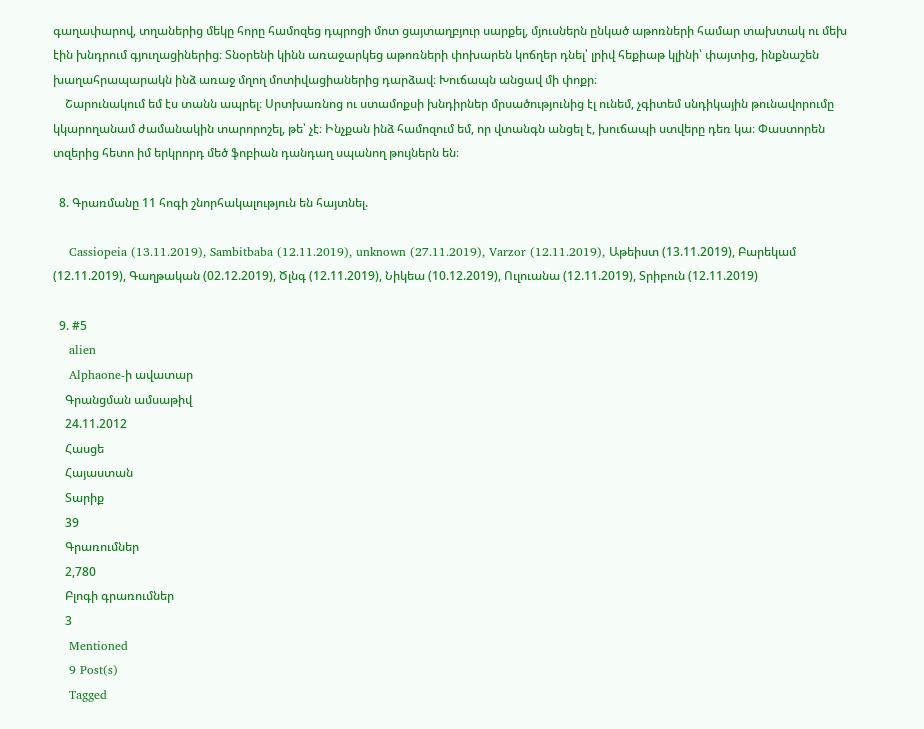գաղափարով, տղաներից մեկը հորը համոզեց դպրոցի մոտ ցայտաղբյուր սարքել, մյուսներն ընկած աթոռների համար տախտակ ու մեխ էին խնդրում գյուղացիներից։ Տնօրենի կինն առաջարկեց աթոռների փոխարեն կոճղեր դնել՝ լրիվ հեքիաթ կլինի՝ փայտից, ինքնաշեն խաղահրապարակն ինձ առաջ մղող մոտիվացիաներից դարձավ։ Խուճապն անցավ մի փոքր։
    Շարունակում եմ էս տանն ապրել։ Սրտխառնոց ու ստամոքսի խնդիրներ մրսածությունից էլ ունեմ, չգիտեմ սնդիկային թունավորումը կկարողանամ ժամանակին տարորոշել, թե՝ չէ։ Ինչքան ինձ համոզում եմ, որ վտանգն անցել է, խուճապի ստվերը դեռ կա։ Փաստորեն տզերից հետո իմ երկրորդ մեծ ֆոբիան դանդաղ սպանող թույներն են։

  8. Գրառմանը 11 հոգի շնորհակալություն են հայտնել.

    Cassiopeia (13.11.2019), Sambitbaba (12.11.2019), unknown (27.11.2019), Varzor (12.11.2019), Աթեիստ (13.11.2019), Բարեկամ (12.11.2019), Գաղթական (02.12.2019), Ծլնգ (12.11.2019), Նիկեա (10.12.2019), Ուլուանա (12.11.2019), Տրիբուն (12.11.2019)

  9. #5
    alien
    Alphaone-ի ավատար
    Գրանցման ամսաթիվ
    24.11.2012
    Հասցե
    Հայաստան
    Տարիք
    39
    Գրառումներ
    2,780
    Բլոգի գրառումներ
    3
    Mentioned
    9 Post(s)
    Tagged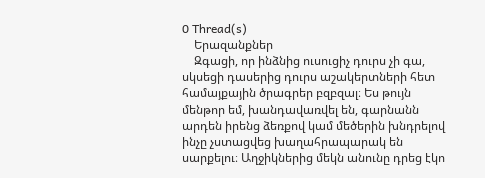0 Thread(s)
    Երազանքներ
    Զգացի, որ ինձնից ուսուցիչ դուրս չի գա, սկսեցի դասերից դուրս աշակերտների հետ համայքային ծրագրեր բզբզալ։ Ես թույն մենթոր եմ, խանդավառվել են, գարնանն արդեն իրենց ձեռքով կամ մեծերին խնդրելով ինչը չստացվեց խաղահրապարակ են սարքելու։ Աղջիկներից մեկն անունը դրեց էկո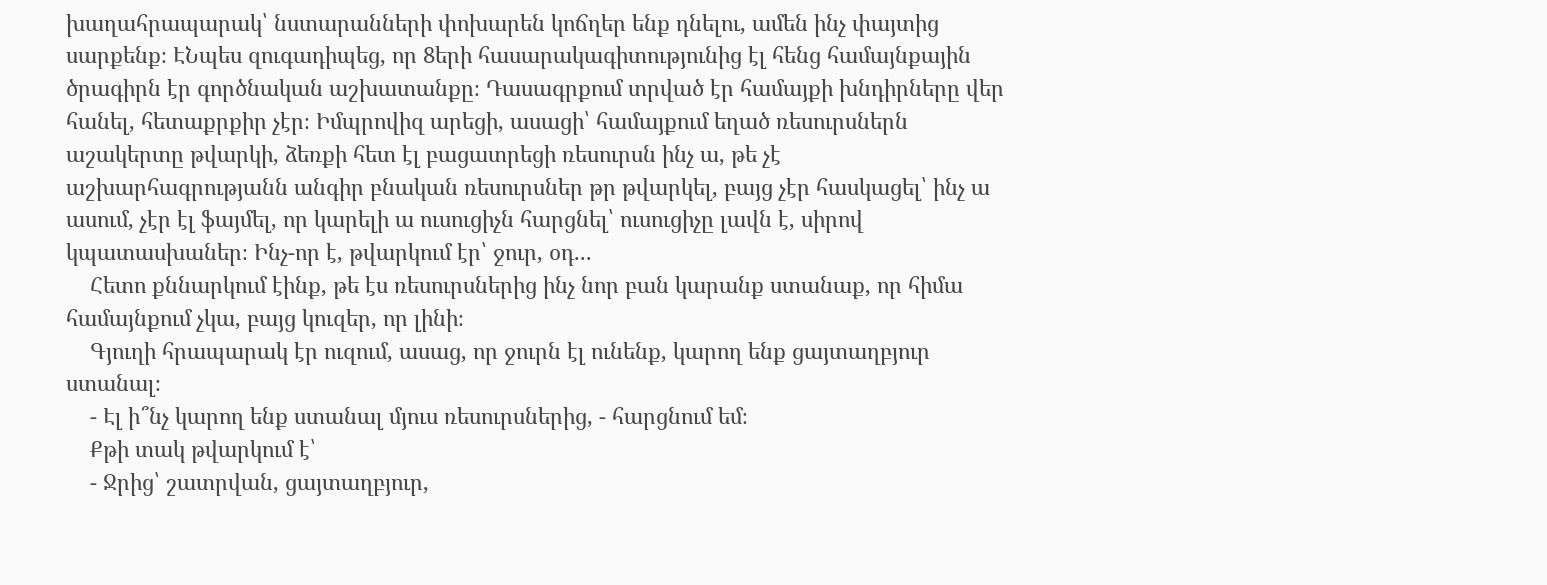խաղահրապարակ՝ նստարանների փոխարեն կոճղեր ենք դնելու, ամեն ինչ փայտից սարքենք։ ԷՆպես զուգադիպեց, որ 8երի հասարակագիտությունից էլ հենց համայնքային ծրագիրն էր գործնական աշխատանքը։ Դասագրքում տրված էր համայքի խնդիրները վեր հանել, հետաքրքիր չէր։ Իմպրովիզ արեցի, ասացի՝ համայքում եղած ռեսուրսներն աշակերտը թվարկի, ձեռքի հետ էլ բացատրեցի ռեսուրսն ինչ ա, թե չէ աշխարհագրությանն անգիր բնական ռեսուրսներ թր թվարկել, բայց չէր հասկացել՝ ինչ ա ասում, չէր էլ ֆայմել, որ կարելի ա ուսուցիչն հարցնել՝ ուսուցիչը լավն է, սիրով կպատասխաներ։ Ինչ-որ է, թվարկում էր՝ ջուր, օդ...
    Հետո քննարկում էինք, թե էս ռեսուրսներից ինչ նոր բան կարանք ստանաք, որ հիմա համայնքում չկա, բայց կուզեր, որ լինի։
    Գյուղի հրապարակ էր ուզում, ասաց, որ ջուրն էլ ունենք, կարող ենք ցայտաղբյուր ստանալ։
    - Էլ ի՞նչ կարող ենք ստանալ մյուս ռեսուրսներից, - հարցնում եմ։
    Քթի տակ թվարկում է՝
    - Ջրից՝ շատրվան, ցայտաղբյուր,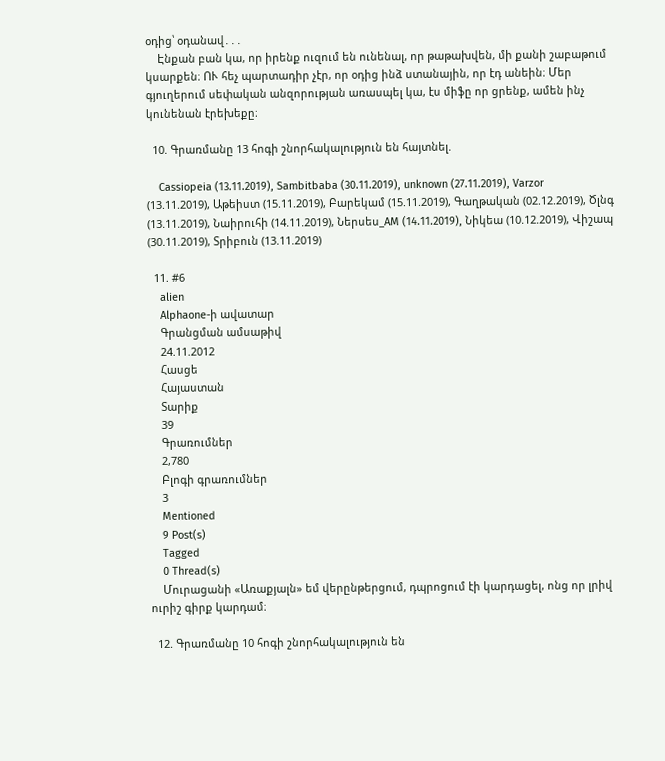օդից՝ օդանավ․․․
    Էնքան բան կա, որ իրենք ուզում են ունենալ, որ թաթախվեն, մի քանի շաբաթում կսարքեն։ ՈՒ հեչ պարտադիր չէր, որ օդից ինձ ստանային, որ էդ անեին։ Մեր գյուղերում սեփական անզորության առասպել կա, էս միֆը որ ցրենք, ամեն ինչ կունենան էրեխեքը։

  10. Գրառմանը 13 հոգի շնորհակալություն են հայտնել.

    Cassiopeia (13.11.2019), Sambitbaba (30.11.2019), unknown (27.11.2019), Varzor (13.11.2019), Աթեիստ (15.11.2019), Բարեկամ (15.11.2019), Գաղթական (02.12.2019), Ծլնգ (13.11.2019), Նաիրուհի (14.11.2019), Ներսես_AM (14.11.2019), Նիկեա (10.12.2019), Վիշապ (30.11.2019), Տրիբուն (13.11.2019)

  11. #6
    alien
    Alphaone-ի ավատար
    Գրանցման ամսաթիվ
    24.11.2012
    Հասցե
    Հայաստան
    Տարիք
    39
    Գրառումներ
    2,780
    Բլոգի գրառումներ
    3
    Mentioned
    9 Post(s)
    Tagged
    0 Thread(s)
    Մուրացանի «Առաքյալն» եմ վերընթերցում, դպրոցում էի կարդացել, ոնց որ լրիվ ուրիշ գիրք կարդամ։

  12. Գրառմանը 10 հոգի շնորհակալություն են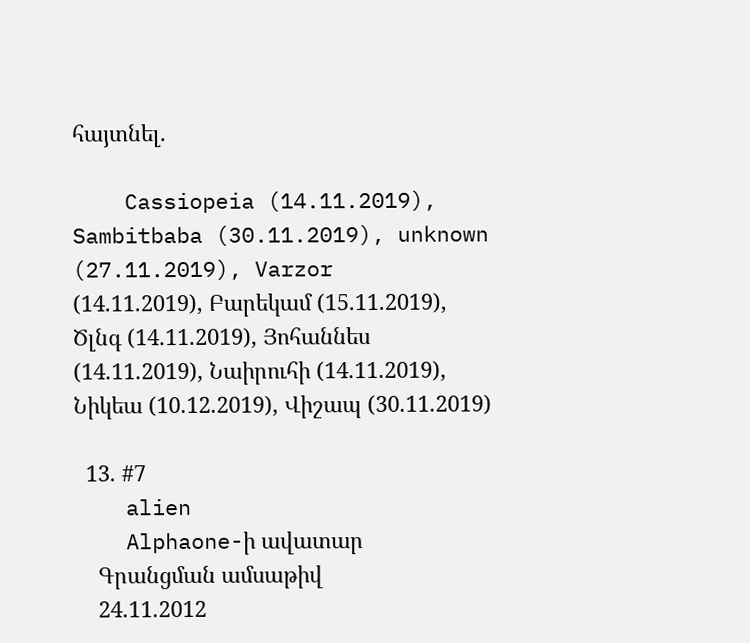հայտնել.

    Cassiopeia (14.11.2019), Sambitbaba (30.11.2019), unknown (27.11.2019), Varzor (14.11.2019), Բարեկամ (15.11.2019), Ծլնգ (14.11.2019), Յոհաննես (14.11.2019), Նաիրուհի (14.11.2019), Նիկեա (10.12.2019), Վիշապ (30.11.2019)

  13. #7
    alien
    Alphaone-ի ավատար
    Գրանցման ամսաթիվ
    24.11.2012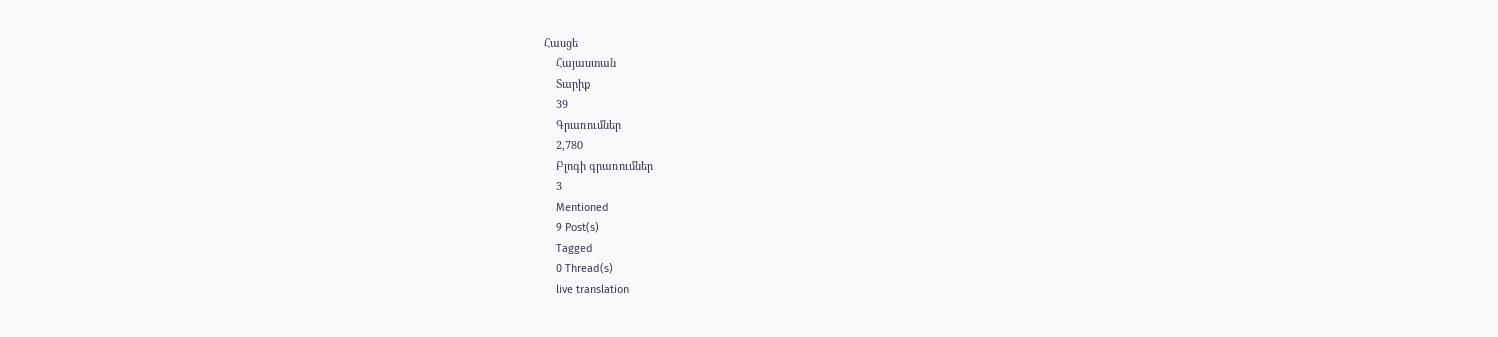Հասցե
    Հայաստան
    Տարիք
    39
    Գրառումներ
    2,780
    Բլոգի գրառումներ
    3
    Mentioned
    9 Post(s)
    Tagged
    0 Thread(s)
    live translation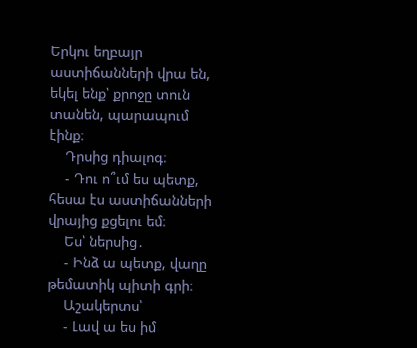Երկու եղբայր աստիճանների վրա են, եկել ենք՝ քրոջը տուն տանեն, պարապում էինք։
    Դրսից դիալոգ։
    - Դու ո՞ւմ ես պետք, հեսա էս աստիճանների վրայից քցելու եմ։
    Ես՝ ներսից․
    - Ինձ ա պետք, վաղը թեմատիկ պիտի գրի։
    Աշակերտս՝
    - Լավ ա ես իմ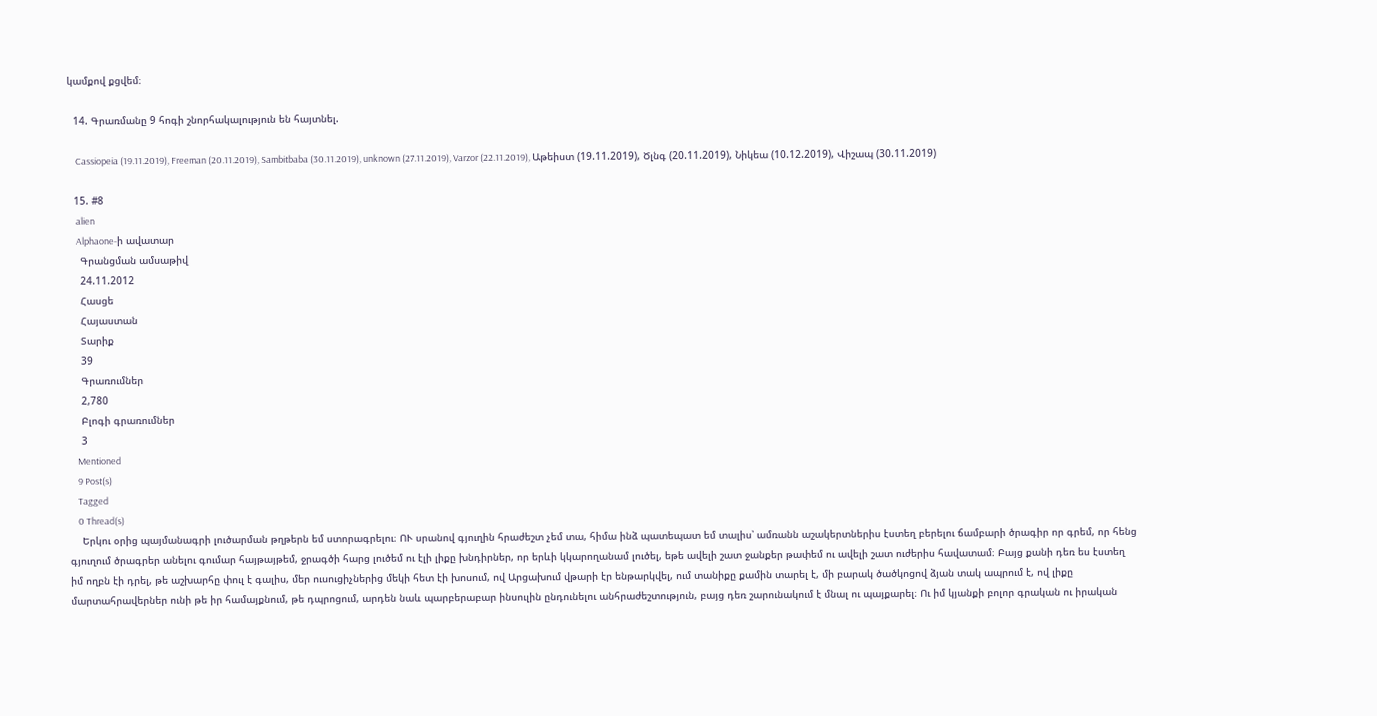կամքով քցվեմ։

  14. Գրառմանը 9 հոգի շնորհակալություն են հայտնել.

    Cassiopeia (19.11.2019), Freeman (20.11.2019), Sambitbaba (30.11.2019), unknown (27.11.2019), Varzor (22.11.2019), Աթեիստ (19.11.2019), Ծլնգ (20.11.2019), Նիկեա (10.12.2019), Վիշապ (30.11.2019)

  15. #8
    alien
    Alphaone-ի ավատար
    Գրանցման ամսաթիվ
    24.11.2012
    Հասցե
    Հայաստան
    Տարիք
    39
    Գրառումներ
    2,780
    Բլոգի գրառումներ
    3
    Mentioned
    9 Post(s)
    Tagged
    0 Thread(s)
    Երկու օրից պայմանագրի լուծարման թղթերն եմ ստորագրելու։ ՈՒ սրանով գյուղին հրաժեշտ չեմ տա, հիմա ինձ պատեպատ եմ տալիս՝ ամռանն աշակերտներիս էստեղ բերելու ճամբարի ծրագիր որ գրեմ, որ հենց գյուղում ծրագրեր անելու գումար հայթայթեմ, ջրագծի հարց լուծեմ ու էլի լիքը խնդիրներ, որ երևի կկարողանամ լուծել, եթե ավելի շատ ջանքեր թափեմ ու ավելի շատ ուժերիս հավատամ։ Բայց քանի դեռ ես էստեղ իմ ողբն էի դրել, թե աշխարհը փուլ է գալիս, մեր ուսուցիչներից մեկի հետ էի խոսում, ով Արցախում վթարի էր ենթարկվել, ում տանիքը քամին տարել է, մի բարակ ծածկոցով ձյան տակ ապրում է, ով լիքը մարտահրավերներ ունի թե իր համայքնում, թե դպրոցում, արդեն նաև պարբերաբար ինսուլին ընդունելու անհրաժեշտություն, բայց դեռ շարունակում է մնալ ու պայքարել։ Ու իմ կյանքի բոլոր գրական ու իրական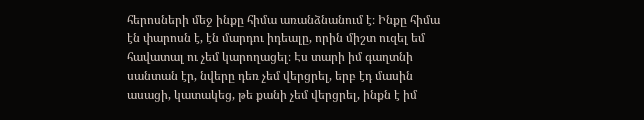հերոսների մեջ ինքը հիմա առանձնանում է։ Ինքը հիմա էն փարոսն է, էն մարդու իդեալը, որին միշտ ուզել եմ հավատալ ու չեմ կարողացել։ Էս տարի իմ գաղտնի սանտան էր, նվերը դեռ չեմ վերցրել, երբ էդ մասին ասացի, կատակեց, թե քանի չեմ վերցրել, ինքն է իմ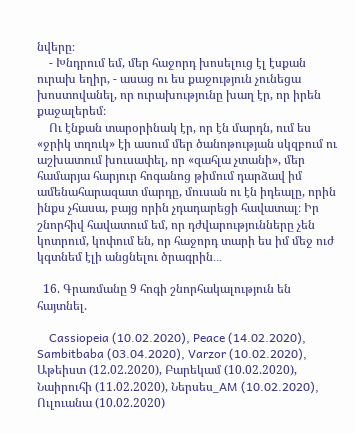նվերը։
    - Խնդրում եմ, մեր հաջորդ խոսելուց էլ էսքան ուրախ եղիր, - ասաց ու ես քաջություն չունեցա խոստովանել, որ ուրախությունը խաղ էր, որ իրեն քաջալերեմ։
    Ու էնքան տարօրինակ էր, որ էն մարդն, ում ես «ջրիկ տղուկ» էի ասում մեր ծանոթության սկզբում ու աշխատում խուսափել, որ «զահլա չտանի», մեր համարյա հարյուր հոգանոց թիմում դարձավ իմ ամենահարազատ մարդը, մուսան ու էն իդեալը, որին ինքս չհասա, բայց որին չդադարեցի հավատալ։ Իր շնորհիվ հավատում եմ, որ դժվարությունները չեն կոտրում, կոփում են, որ հաջորդ տարի ես իմ մեջ ուժ կգտնեմ էլի անցնելու ծրագրին․․․

  16. Գրառմանը 9 հոգի շնորհակալություն են հայտնել.

    Cassiopeia (10.02.2020), Peace (14.02.2020), Sambitbaba (03.04.2020), Varzor (10.02.2020), Աթեիստ (12.02.2020), Բարեկամ (10.02.2020), Նաիրուհի (11.02.2020), Ներսես_AM (10.02.2020), Ուլուանա (10.02.2020)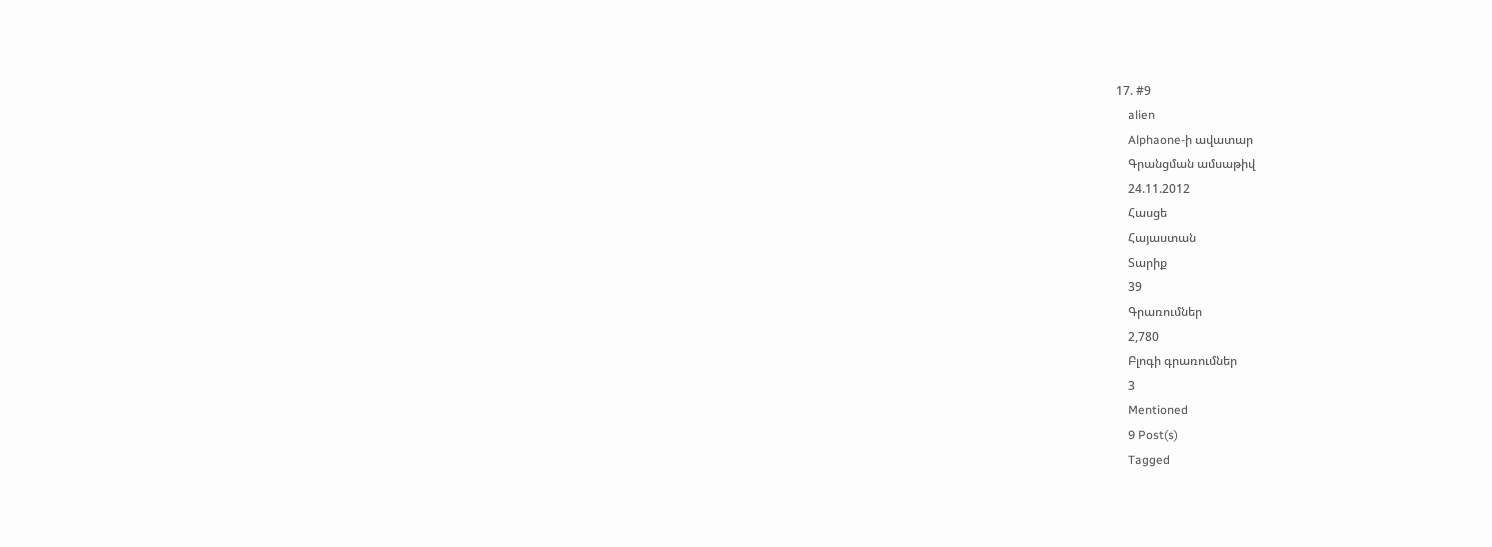17. #9
    alien
    Alphaone-ի ավատար
    Գրանցման ամսաթիվ
    24.11.2012
    Հասցե
    Հայաստան
    Տարիք
    39
    Գրառումներ
    2,780
    Բլոգի գրառումներ
    3
    Mentioned
    9 Post(s)
    Tagged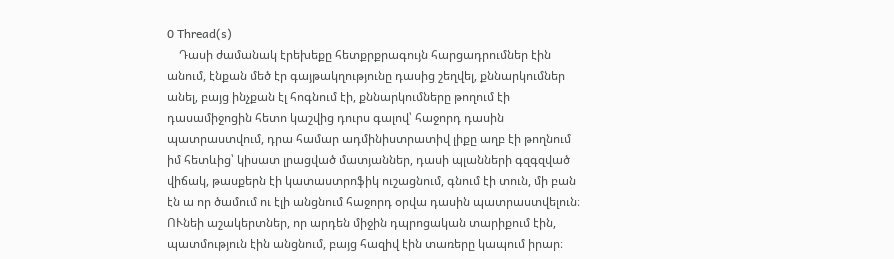0 Thread(s)
    Դասի ժամանակ էրեխեքը հետքրքրագույն հարցադրումներ էին անում, էնքան մեծ էր գայթակղությունը դասից շեղվել, քննարկումներ անել, բայց ինչքան էլ հոգնում էի, քննարկումները թողում էի դասամիջոցին հետո կաշվից դուրս գալով՝ հաջորդ դասին պատրաստվում, դրա համար ադմինիստրատիվ լիքը աղբ էի թողնում իմ հետևից՝ կիսատ լրացված մատյաններ, դասի պլանների գզգզված վիճակ, թասքերն էի կատաստրոֆիկ ուշացնում, գնում էի տուն, մի բան էն ա որ ծամում ու էլի անցնում հաջորդ օրվա դասին պատրաստվելուն։ ՈՒնեի աշակերտներ, որ արդեն միջին դպրոցական տարիքում էին, պատմություն էին անցնում, բայց հազիվ էին տառերը կապում իրար։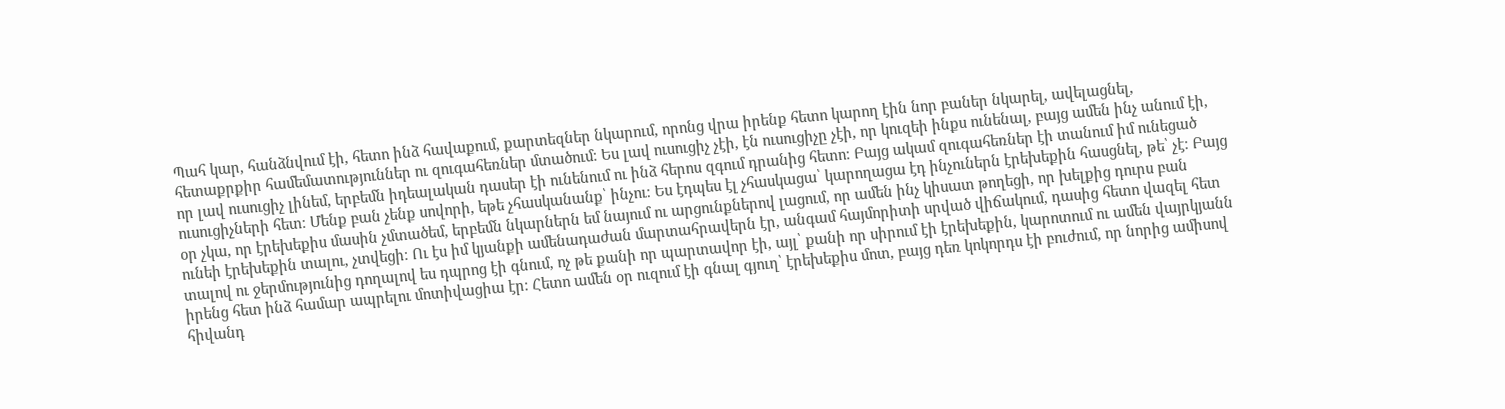Պահ կար, հանձնվում էի, հետո ինձ հավաքում, քարտեզներ նկարում, որոնց վրա իրենք հետո կարող էին նոր բաներ նկարել, ավելացնել, հետաքրքիր համեմատություններ ու զուգահեռներ մտածում։ Ես լավ ուսուցիչ չէի, էն ուսուցիչը չէի, որ կուզեի ինքս ունենալ, բայց ամեն ինչ անում էի, որ լավ ուսուցիչ լինեմ, երբեմն իդեալական դասեր էի ունենում ու ինձ հերոս զգում դրանից հետո։ Բայց ակամ զուգահեռներ էի տանում իմ ունեցած ուսուցիչների հետ։ Մենք բան չենք սովորի, եթե չհասկանանք՝ ինչու։ Ես էդպես էլ չհասկացա՝ կարողացա էդ ինչուներն էրեխեքին հասցնել, թե՝ չէ։ Բայց օր չկա, որ էրեխեքիս մասին չմտածեմ, երբեմն նկարներն եմ նայում ու արցունքներով լացում, որ ամեն ինչ կիսատ թողեցի, որ խելքից դուրս բան ունեի էրեխեքին տալու, չտվեցի։ Ու էս իմ կյանքի ամենադաժան մարտահրավերն էր, անգամ հայմորիտի սրված վիճակում, դասից հետո վազել հետ տալով ու ջերմությունից դողալով ես դպրոց էի գնում, ոչ թե քանի որ պարտավոր էի, այլ՝ քանի որ սիրում էի էրեխեքին, կարոտում ու ամեն վայրկյանն իրենց հետ ինձ համար ապրելու մոտիվացիա էր։ Հետո ամեն օր ուզում էի գնալ գյուղ՝ էրեխեքիս մոտ, բայց դեռ կոկորդս էի բուժում, որ նորից ամիսով հիվանդ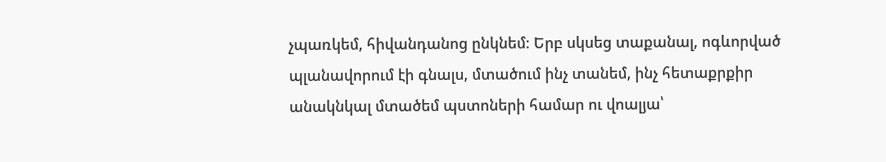չպառկեմ, հիվանդանոց ընկնեմ։ Երբ սկսեց տաքանալ, ոգևորված պլանավորում էի գնալս, մտածում ինչ տանեմ, ինչ հետաքրքիր անակնկալ մտածեմ պստոների համար ու վոալյա՝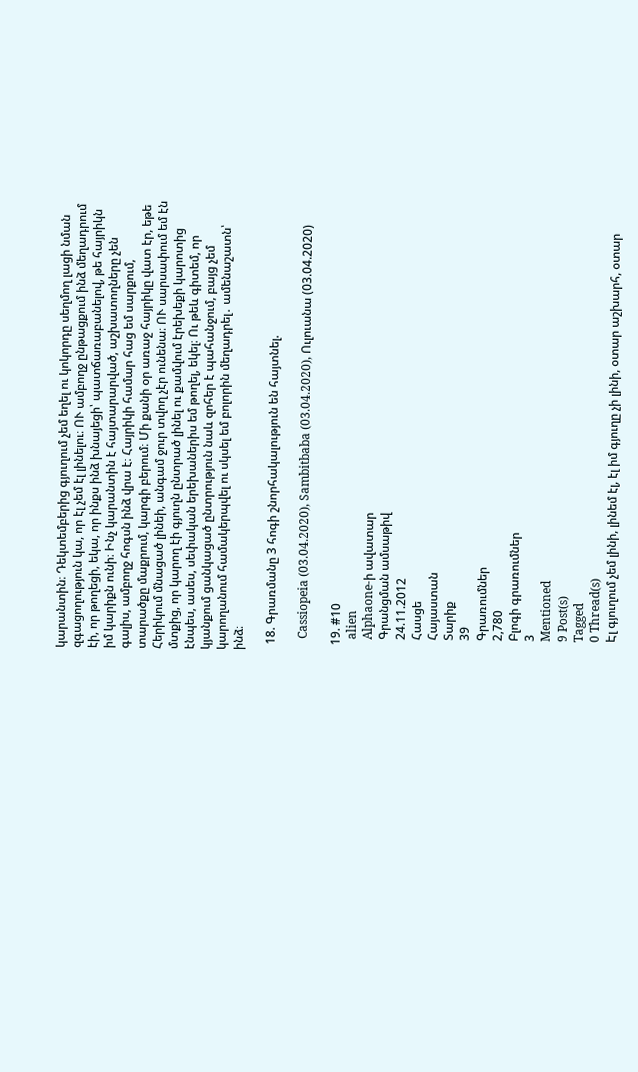կարանտին։ Դեկտեմբերից գյուղում չեմ եղել ու կոկորդը սեղմող լացի նման զգացողություն կա, որ էլ չեմ էլ լինելու։ ՈՒ ամբողջ ընթացքում ինձ մեղադրում էի, որ թողեցի, եկա, որ ինքս ինձ խնայեցի՝ պատճառաբանելով, թե հայրիկն իմ կարիքն ունի։ Ինչ կարանտին է հայտարարված, աշխատողները չեն գալիս, ամբողջ հոգսն ինձ վրա է։ Հայրիկի համար հաց եմ սարքում, տարածքը մաքրում, կարգի բերում։ Մի քանի օր առաջ հայրիկը վատ էր, եթե Հերիկում մնացած լինեի, անգամ ջուր տվող չէր ունենա։ ՈՒ սարսափում եմ էն մտքից, որ կարող էի գյուղն ընտրած լինել ու քամվում էրեխեքի կարոտից էնպես, ասես, սեփական երեխաներիս եմ թողել, եկել։ Ու թեև գիտեմ, որ կյանքում ցանկացած ընտրություն նաև զոհեր է պահանջում, բայց չեմ կարողանում համակերպվել ու սկսել եմ բոլորին մեղադրել․ ամենաշատն՝ ինձ։

  18. Գրառմանը 3 հոգի շնորհակալություն են հայտնել.

    Cassiopeia (03.04.2020), Sambitbaba (03.04.2020), Ուլուանա (03.04.2020)

  19. #10
    alien
    Alphaone-ի ավատար
    Գրանցման ամսաթիվ
    24.11.2012
    Հասցե
    Հայաստան
    Տարիք
    39
    Գրառումներ
    2,780
    Բլոգի գրառումներ
    3
    Mentioned
    9 Post(s)
    Tagged
    0 Thread(s)
    Էլ գյուղում չեմ լինի, լինեմ էլ, էլ իմ գյուղը չի լինի, օտար աշխարհ, օտար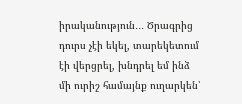իրականություն․․․ Ծրագրից դուրս չէի եկել, տարեկետում էի վերցրել, խնդրել եմ ինձ մի ուրիշ համայնք ուղարկեն՝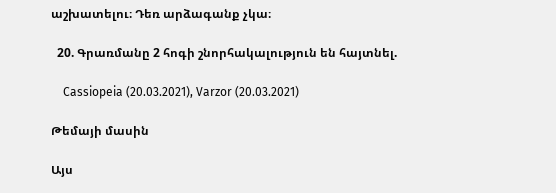աշխատելու։ Դեռ արձագանք չկա։

  20. Գրառմանը 2 հոգի շնորհակալություն են հայտնել.

    Cassiopeia (20.03.2021), Varzor (20.03.2021)

Թեմայի մասին

Այս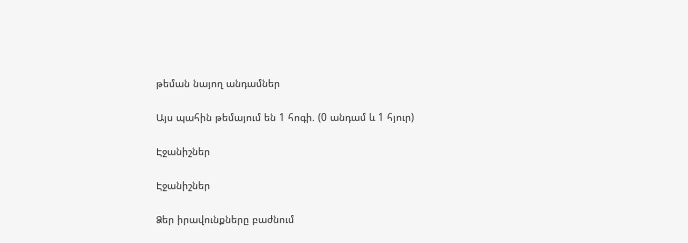թեման նայող անդամներ

Այս պահին թեմայում են 1 հոգի. (0 անդամ և 1 հյուր)

Էջանիշներ

Էջանիշներ

Ձեր իրավունքները բաժնում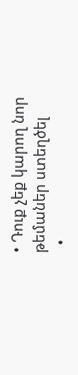• Դուք չեք կարող նոր թեմաներ ստեղծել
  •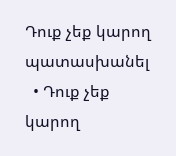Դուք չեք կարող պատասխանել
  • Դուք չեք կարող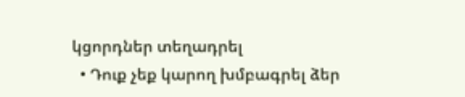կցորդներ տեղադրել
  • Դուք չեք կարող խմբագրել ձեր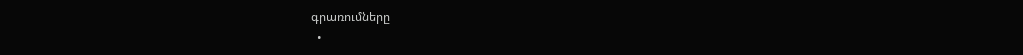գրառումները
  •